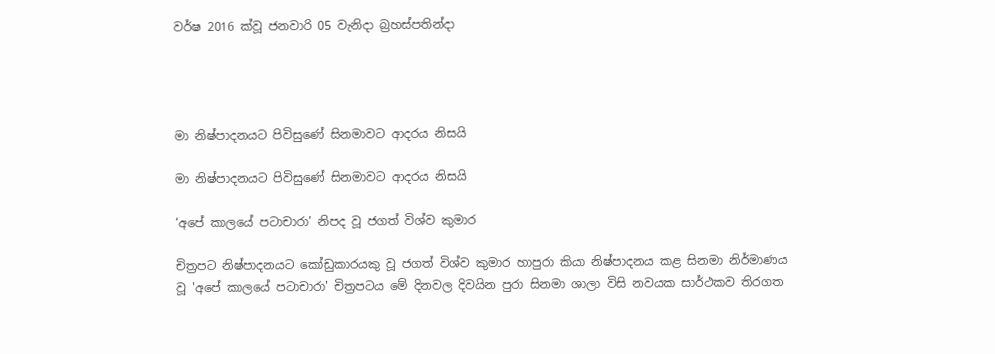වර්ෂ 2016 ක්වූ ජනවාරි 05 වැනිදා බ්‍රහස්පතින්දා




මා නිෂ්පාදනයට පිවිසුණේ සිනමාවට ආදරය නිසයි

මා නිෂ්පාදනයට පිවිසුණේ සිනමාවට ආදරය නිසයි

‘අපේ කාලයේ පටාචාරා’ නිපද වූ ජගත් විශ්ව කුමාර

චිත්‍රපට නිෂ්පාදනයට කෝඩුකාරයකු වූ ජගත් විශ්ව කුමාර හාපුරා කියා නිෂ්පාදනය කළ සිනමා නිර්මාණය වූ 'අපේ කාලයේ පටාචාරා' චිත්‍රපටය මේ දිනවල දිවයින පුරා සිනමා ශාලා විසි නවයක සාර්ථකව තිරගත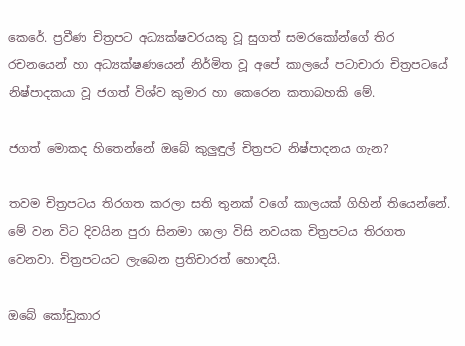කෙරේ. ප්‍රවීණ චිත්‍රපට අධ්‍යක්ෂවරයකු වූ සුගත් සමරකෝන්ගේ තිර රචනයෙන් හා අධ්‍යක්ෂණයෙන් නිර්මිත වූ අපේ කාලයේ පටාචාරා චිත්‍රපටයේ නිෂ්පාදකයා වූ ජගත් විශ්ව කුමාර හා කෙරෙන කතාබහකි මේ.

ජගත් මොකද හිතෙන්නේ ඔබේ කුලුඳුල් චිත්‍රපට නිෂ්පාදනය ගැන?

තවම චිත්‍රපටය තිරගත කරලා සති තුනක් වගේ කාලයක් ගිහින් තියෙන්නේ. මේ වන විට දිවයින පුරා සිනමා ශාලා විසි නවයක චිත්‍රපටය තිරගත වෙනවා. චිත්‍රපටයට ලැබෙන ප්‍රතිචාරත් හොඳයි.

ඔබේ කෝඩුකාර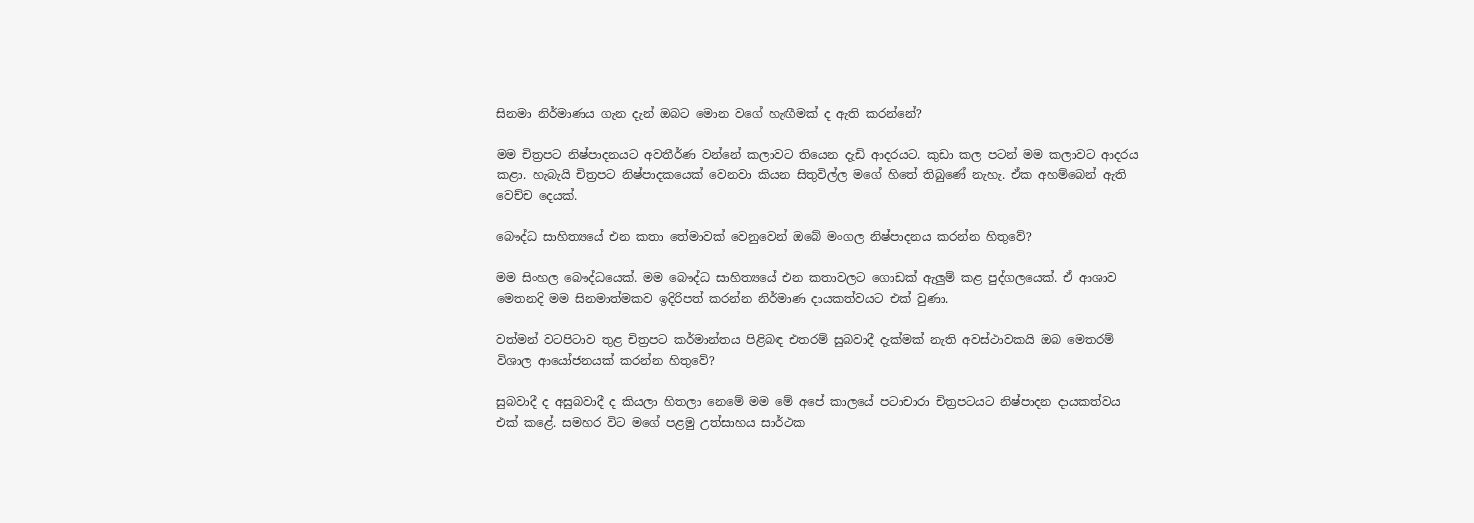සිනමා නිර්මාණය ගැන දැන් ඔබට මොන වගේ හැඟීමක් ද ඇති කරන්නේ?

මම චිත්‍රපට නිෂ්පාදනයට අවතීර්ණ වන්නේ කලාවට තියෙන දැඩි ආදරයට. කුඩා කල පටන් මම කලාවට ආදරය කළා. හැබැයි චිත්‍රපට නිෂ්පාදකයෙක් වෙනවා කියන සිතුවිල්ල මගේ හිතේ තිබුණේ නැහැ. ඒක අහම්බෙන් ඇති වෙච්ච දෙයක්.

බෞද්ධ සාහිත්‍යයේ එන කතා තේමාවක් වෙනුවෙන් ඔබේ මංගල නිෂ්පාදනය කරන්න හිතුවේ?

මම සිංහල බෞද්ධයෙක්. මම බෞද්ධ සාහිත්‍යයේ එන කතාවලට ගොඩක් ඇලුම් කළ පුද්ගලයෙක්. ඒ ආශාව මෙතනදි මම සිනමාත්මකව ඉදිරිපත් කරන්න නිර්මාණ දායකත්වයට එක් වුණා.

වත්මන් වටපිටාව තුළ චිත්‍රපට කර්මාන්තය පිළිබඳ එතරම් සුබවාදී දැක්මක් නැති අවස්ථාවකයි ඔබ මෙතරම් විශාල ආයෝජනයක් කරන්න හිතුවේ?

සුබවාදී ද අසුබවාදී ද කියලා හිතලා නෙමේ මම මේ අපේ කාලයේ පටාචාරා චිත්‍රපටයට නිෂ්පාදන දායකත්වය එක් කළේ. සමහර විට මගේ පළමු උත්සාහය සාර්ථක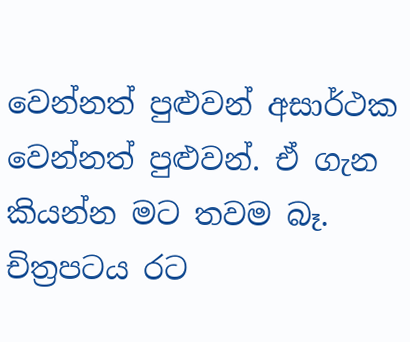වෙන්නත් පුළුවන් අසාර්ථක වෙන්නත් පුළුවන්. ඒ ගැන කියන්න මට තවම බෑ. චිත්‍රපටය රට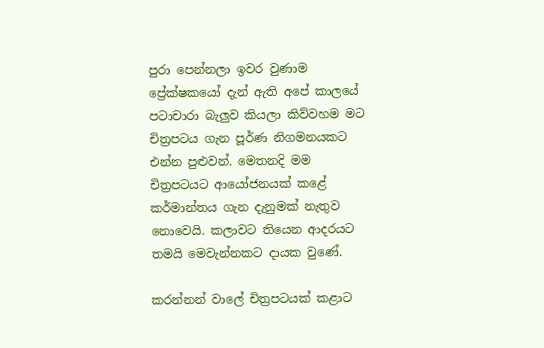පුරා පෙන්නලා ඉවර වුණාම ප්‍රේක්ෂකයෝ දැන් ඇති අපේ කාලයේ පටාචාරා බැලුව කියලා කිව්වහම මට චිත්‍රපටය ගැන පූර්ණ නිගමනයකට එන්න පුළුවන්. මෙතනදි මම චිත්‍රපටයට ආයෝජනයක් කළේ කර්මාන්තය ගැන දැනුමක් නැතුව නොවෙයි. කලාවට තියෙන ආදරයට තමයි මෙවැන්නකට දායක වුණේ.

කරන්නන් වාලේ චිත්‍රපටයක් කළාට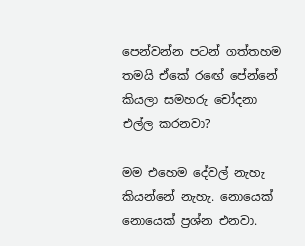පෙන්වන්න පටන් ගත්තහම තමයි ඒකේ රඟේ පේන්නේ කියලා සමහරු චෝදනා එල්ල කරනවා?

මම එහෙම දේවල් නැහැ කියන්නේ නැහැ. නොයෙක් නොයෙක් ප්‍රශ්න එනවා.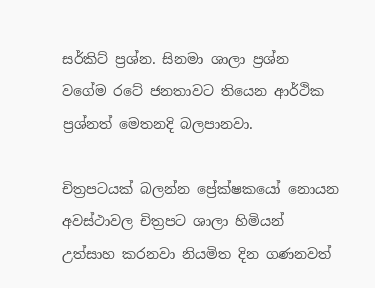සර්කිට් ප්‍රශ්න. සිනමා ශාලා ප්‍රශ්න වගේම රටේ ජනතාවට තියෙන ආර්ථික ප්‍රශ්නත් මෙතනදි බලපානවා.

චිත්‍රපටයක් බලන්න ප්‍රේක්ෂකයෝ නොයන අවස්ථාවල චිත්‍රපට ශාලා හිමියන් උත්සාහ කරනවා නියමිත දින ගණනවත්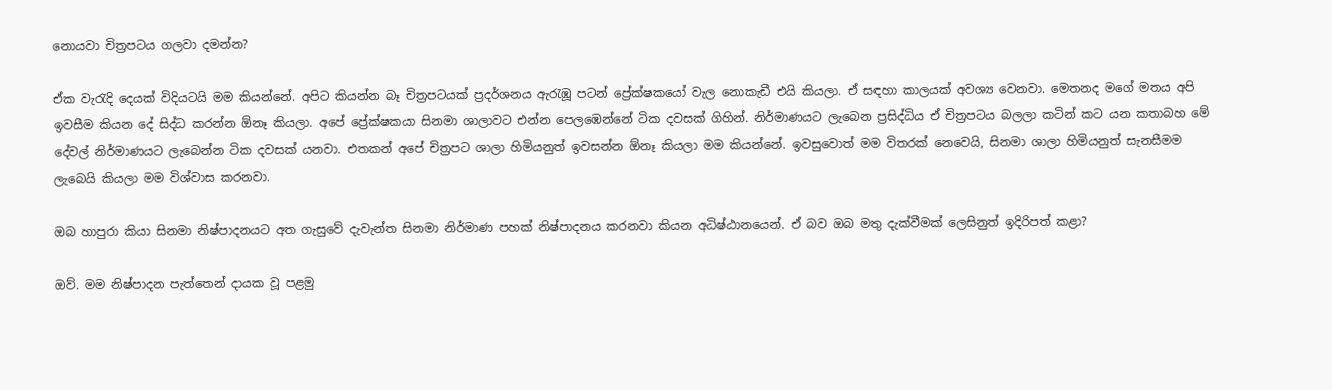නොයවා චිත්‍රපටය ගලවා දමන්න?

ඒක වැරැදි දෙයක් විදියටයි මම කියන්නේ. අපිට කියන්න බෑ චිත්‍රපටයක් ප්‍රදර්ශනය ඇරැඹූ පටන් ප්‍රේක්ෂකයෝ වැල නොකැඩී එයි කියලා. ඒ සඳහා කාලයක් අවශ්‍ය වෙනවා. මෙතනද මගේ මතය අපි ඉවසීම කියන දේ සිද්ධ කරන්න ඕනෑ කියලා. අපේ ප්‍රේක්ෂකයා සිනමා ශාලාවට එන්න පෙලඹෙන්නේ ටික දවසක් ගිහින්. නිර්මාණයට ලැබෙන ප්‍රසිද්ධිය ඒ චිත්‍රපටය බලලා කටින් කට යන කතාබහ මේ දේවල් නිර්මාණයට ලැබෙන්න ටික දවසක් යනවා. එතකන් අපේ චිත්‍රපට ශාලා හිමියනුත් ඉවසන්න ඕනෑ කියලා මම කියන්නේ. ඉවසුවොත් මම විතරක් නෙවෙයි, සිනමා ශාලා හිමියනුත් සැනසීමම ලැබෙයි කියලා මම විශ්වාස කරනවා.

ඔබ හාපුරා කියා සිනමා නිෂ්පාදනයට අත ගැසුවේ දැවැන්ත සිනමා නිර්මාණ පහක් නිෂ්පාදනය කරනවා කියන අධිෂ්ඨානයෙන්. ඒ බව ඔබ මතු දැක්වීමක් ලෙසිනුත් ඉදිරිපත් කළා?

ඔව්. මම නිෂ්පාදන පැත්තෙන් දායක වූ පළමු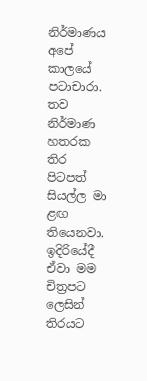නිර්මාණය අපේ කාලයේ පටාචාරා. තව නිර්මාණ හතරක තිර පිටපත් සියල්ල මා ළඟ තියෙනවා. ඉදිරියේදී ඒවා මම චිත්‍රපට ලෙසින් තිරයට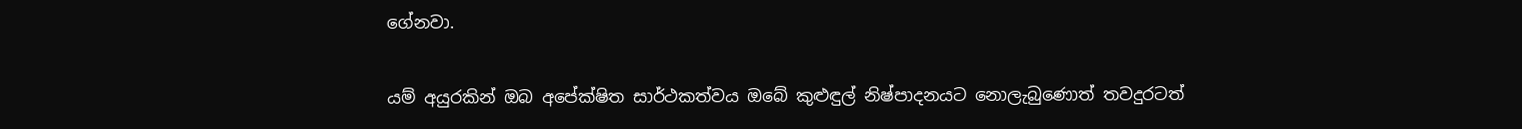ගේනවා.

යම් අයුරකින් ඔබ අපේක්ෂිත සාර්ථකත්වය ඔබේ කුළුඳුල් නිෂ්පාදනයට නොලැබුණොත් තවදුරටත්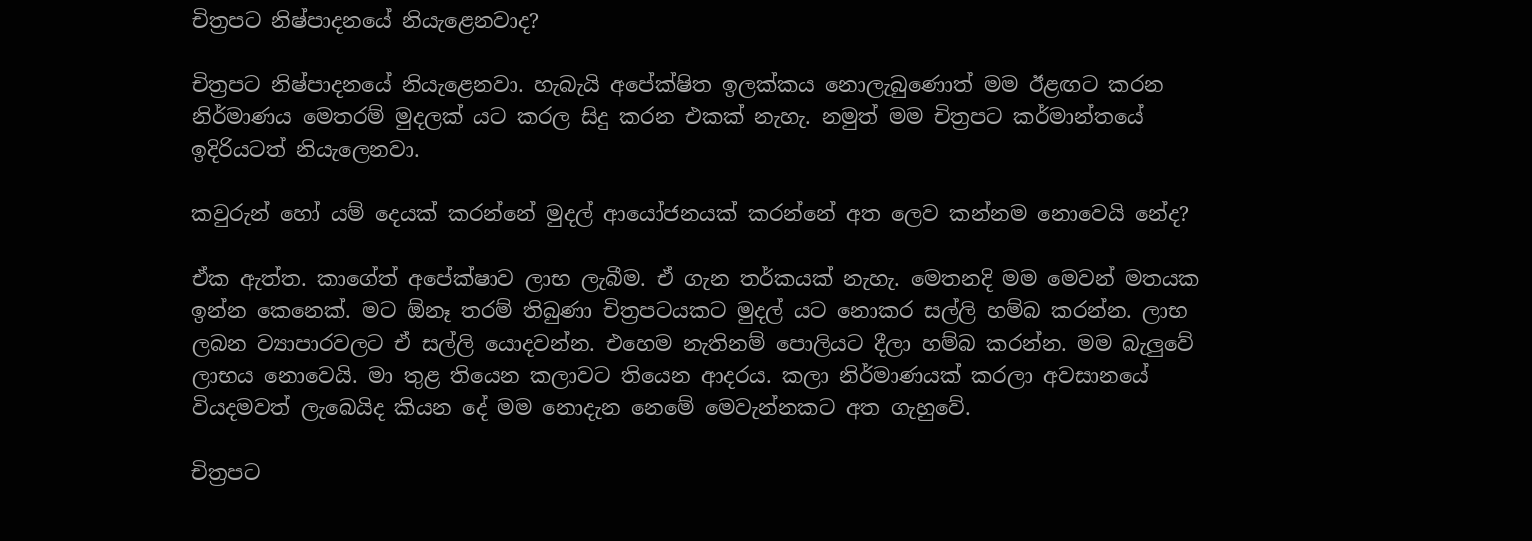චිත්‍රපට නිෂ්පාදනයේ නියැළෙනවාද?

චිත්‍රපට නිෂ්පාදනයේ නියැළෙනවා. හැබැයි අපේක්ෂිත ඉලක්කය නොලැබුණොත් මම ඊළඟට කරන නිර්මාණය මෙතරම් මුදලක් යට කරල සිදු කරන එකක් නැහැ. නමුත් මම චිත්‍රපට කර්මාන්තයේ ඉදිරියටත් නියැලෙනවා.

කවුරුන් හෝ යම් දෙයක් කරන්නේ මුදල් ආයෝජනයක් කරන්නේ අත ලෙව කන්නම නොවෙයි නේද?

ඒක ඇත්ත. කාගේත් අපේක්ෂාව ලාභ ලැබීම. ඒ ගැන තර්කයක් නැහැ. මෙතනදි මම මෙවන් මතයක ඉන්න කෙනෙක්. මට ඕනෑ තරම් තිබුණා චිත්‍රපටයකට මුදල් යට නොකර සල්ලි හම්බ කරන්න. ලාභ ලබන ව්‍යාපාරවලට ඒ සල්ලි යොදවන්න. එහෙම නැතිනම් පොලියට දීලා හම්බ කරන්න. මම බැලුවේ ලාභය නොවෙයි. මා තුළ තියෙන කලාවට තියෙන ආදරය. කලා නිර්මාණයක් කරලා අවසානයේ වියදමවත් ලැබෙයිද කියන දේ මම නොදැන නෙමේ මෙවැන්නකට අත ගැහුවේ.

චිත්‍රපට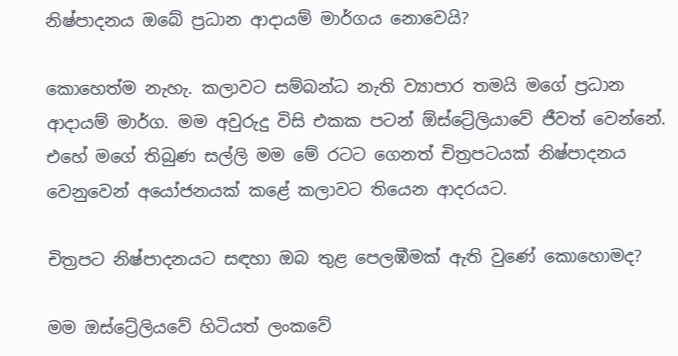නිෂ්පාදනය ඔබේ ප්‍රධාන ආදායම් මාර්ගය නොවෙයි?

කොහෙත්ම නැහැ. කලාවට සම්බන්ධ නැති ව්‍යාපාර තමයි මගේ ප්‍රධාන ආදායම් මාර්ග. මම අවුරුදු විසි එකක පටන් ඕස්ට්‍රේලියාවේ ජීවත් වෙන්නේ. එහේ මගේ තිබුණ සල්ලි මම මේ රටට ගෙනත් චිත්‍රපටයක් නිෂ්පාදනය වෙනුවෙන් අයෝජනයක් කළේ කලාවට තියෙන ආදරයට.

චිත්‍රපට නිෂ්පාදනයට සඳහා ඔබ තුළ පෙලඹීමක් ඇති වුණේ කොහොමද?

මම ඔස්ට්‍රේලියවේ හිටියත් ලංකවේ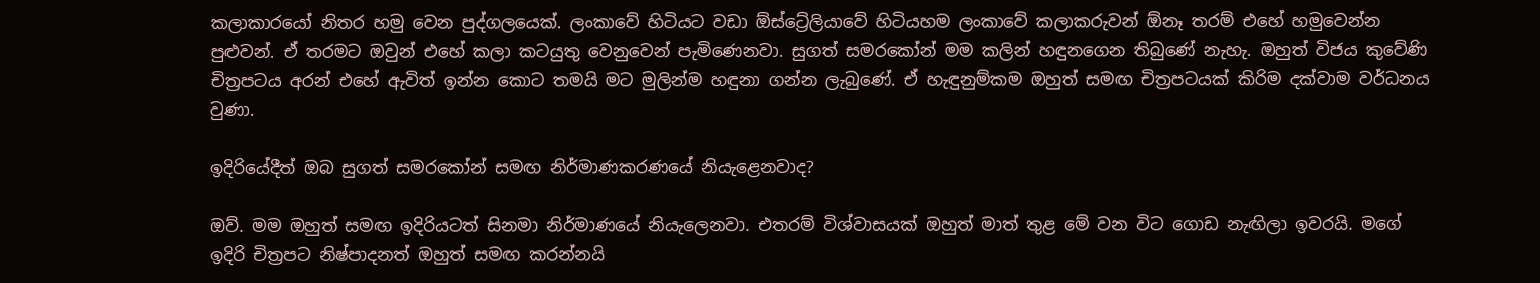කලාකාරයෝ නිතර හමු වෙන පුද්ගලයෙක්. ලංකාවේ හිටියට වඩා ඕස්ට්‍රේලියාවේ හිටියහම ලංකාවේ කලාකරුවන් ඕනෑ තරම් එහේ හමුවෙන්න පුළුවන්. ඒ තරමට ඔවුන් එහේ කලා කටයුතු වෙනුවෙන් පැමිණෙනවා. සුගත් සමරකෝන් මම කලින් හඳුනගෙන තිබුණේ නැහැ. ඔහුත් විජය කුවේණි චිත්‍රපටය අරන් එහේ ඇවිත් ඉන්න කොට තමයි මට මුලින්ම හඳුනා ගන්න ලැබුණේ. ඒ හැඳුනුම්කම ඔහුත් සමඟ චිත්‍රපටයක් කිරිම දක්වාම වර්ධනය වුණා.

ඉදිරියේදීත් ඔබ සුගත් සමරකෝන් සමඟ නිර්මාණකරණයේ නියැළෙනවාද?

ඔව්. මම ඔහුත් සමඟ ඉදිරියටත් සිනමා නිර්මාණයේ නියැලෙනවා. එතරම් විශ්වාසයක් ඔහුත් මාත් තුළ මේ වන විට ගොඩ නැඟිලා ඉවරයි. මගේ ඉදිරි චිත්‍රපට නිෂ්පාදනත් ඔහුත් සමඟ කරන්නයි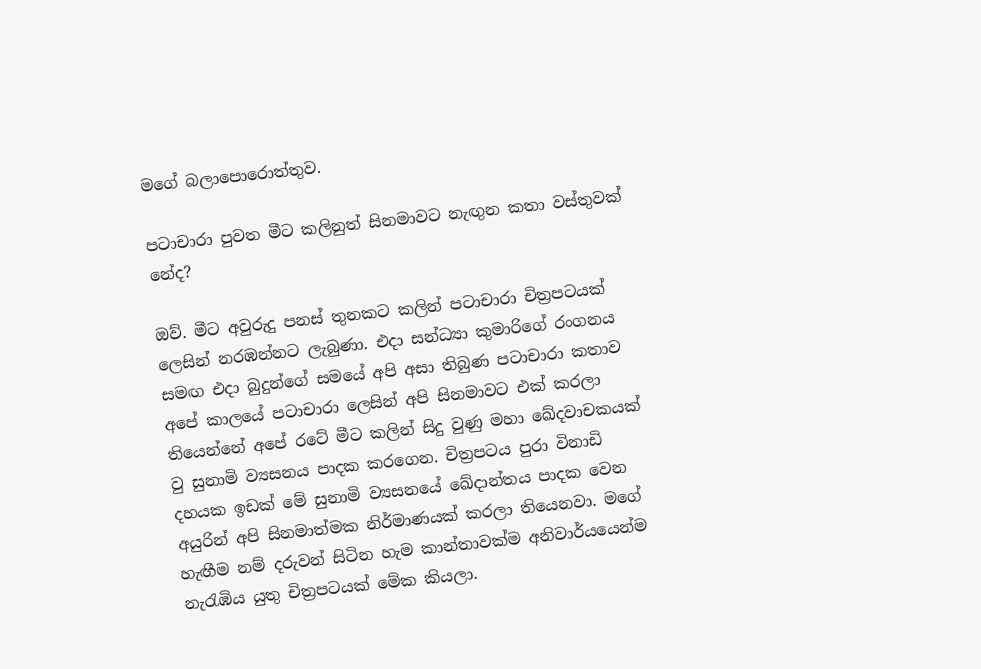මගේ බලාපොරොත්තුව.

පටාචාරා පුවත මීට කලිනුත් සිනමාවට නැඟුන කතා වස්තුවක් නේද?

ඔව්. මීට අවුරුදු පනස් තුනකට කලින් පටාචාරා චිත්‍රපටයක් ලෙසින් නරඹන්නට ලැබුණා. එදා සන්ධ්‍යා කුමාරිගේ රංගනය සමඟ එදා බුදුන්ගේ සමයේ අපි අසා තිබුණ පටාචාරා කතාව අපේ කාලයේ පටාචාරා ලෙසින් අපි සිනමාවට එක් කරලා තියෙන්නේ අපේ රටේ මීට කලින් සිදු වුණු මහා ඛේදවාචකයක් වු සුනාමි ව්‍යසනය පාදක කරගෙන. චිත්‍රපටය පුරා විනාඩි දහයක ඉඩක් මේ සුනාමි ව්‍යසනයේ ඛේදාන්තය පාදක වෙන අයුරින් අපි සිනමාත්මක නිර්මාණයක් කරලා තියෙනවා. මගේ හැඟීම නම් දරුවන් සිටින හැම කාන්තාවක්ම අනිවාර්යයෙන්ම නැරැඹිය යුතු චිත්‍රපටයක් මේක කියලා.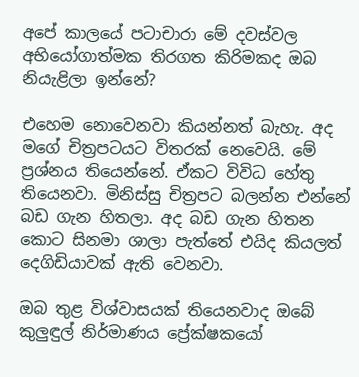අපේ කාලයේ පටාචාරා මේ දවස්වල අභියෝගාත්මක තිරගත කිරිමකද ඔබ නියැළිලා ඉන්නේ?

එහෙම නොවෙනවා කියන්නත් බැහැ. අද මගේ චිත්‍රපටයට විතරක් නෙවෙයි. මේ ප්‍රශ්නය තියෙන්නේ. ඒකට විවිධ හේතු තියෙනවා. මිනිස්සු චිත්‍රපට බලන්න එන්නේ බඩ ගැන හිතලා. අද බඩ ගැන හිතන කොට සිනමා ශාලා පැත්තේ එයිද කියලත් දෙගිඩියාවක් ඇති වෙනවා.

ඔබ තුළ විශ්වාසයක් තියෙනවාද ඔබේ කුලුඳුල් නිර්මාණය ප්‍රේක්ෂකයෝ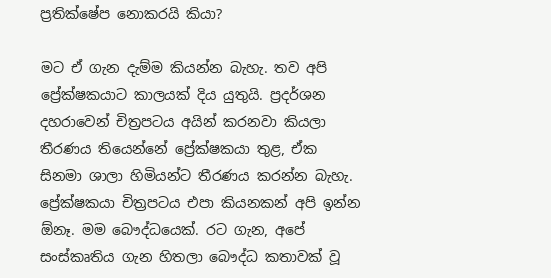ප්‍රතික්ෂේප නොකරයි කියා?

මට ඒ ගැන දැම්ම කියන්න බැහැ. තව අපි ප්‍රේක්ෂකයාට කාලයක් දිය යුතුයි. ප්‍රදර්ශන දහරාවෙන් චිත්‍රපටය අයින් කරනවා කියලා තීරණය තියෙන්නේ ප්‍රේක්ෂකයා තුළ, ඒක සිනමා ශාලා හිමියන්ට තීරණය කරන්න බැහැ. ප්‍රේක්ෂකයා චිත්‍රපටය එපා කියනකන් අපි ඉන්න ඕනෑ. මම බෞද්ධයෙක්. රට ගැන, අපේ සංස්කෘතිය ගැන හිතලා බෞද්ධ කතාවක් වූ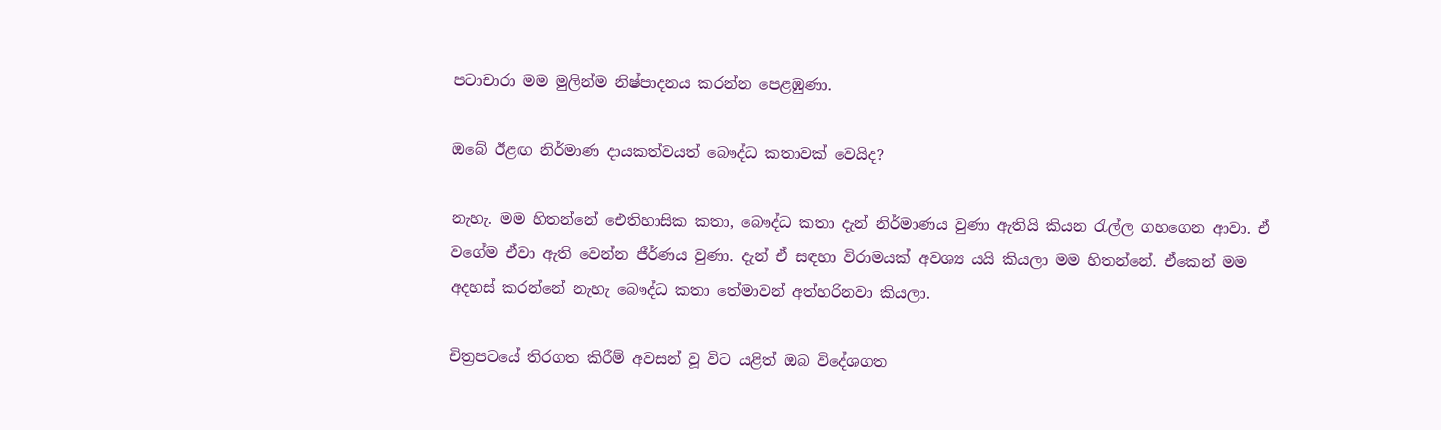පටාචාරා මම මුලින්ම නිෂ්පාදනය කරන්න පෙළඹුණා.

ඔබේ ඊළඟ නිර්මාණ දායකත්වයත් බෞද්ධ කතාවක් වෙයිද?

නැහැ. මම හිතන්නේ ඓතිහාසික කතා, බෞද්ධ කතා දැන් නිර්මාණය වුණා ඇතියි කියන රැල්ල ගහගෙන ආවා. ඒ වගේම ඒවා ඇති වෙන්න ජීර්ණය වුණා. දැන් ඒ සඳහා විරාමයක් අවශ්‍ය යයි කියලා මම හිතන්නේ. ඒකෙන් මම අදහස් කරන්නේ නැහැ බෞද්ධ කතා තේමාවන් අත්හරිනවා කියලා.

චිත්‍රපටයේ තිරගත කිරීම් අවසන් වූ විට යළිත් ඔබ විදේශගත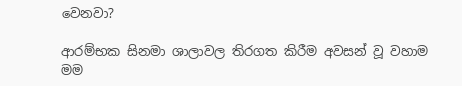වෙනවා?

ආරම්භක සිනමා ශාලාවල තිරගත කිරීම අවසන් වූ වහාම මම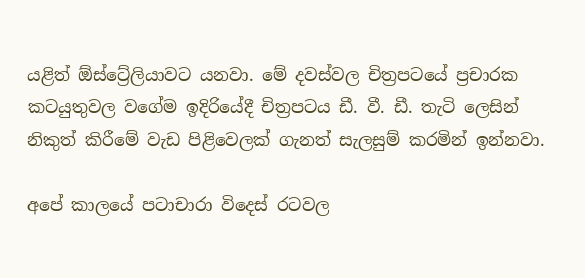යළිත් ඕස්ට්‍රේලියාවට යනවා. මේ දවස්වල චිත්‍රපටයේ ප්‍රචාරක කටයුතුවල වගේම ඉදිරියේදී චිත්‍රපටය ඩී. වී. ඩී. තැටි ලෙසින් නිකුත් කිරීමේ වැඩ පිළිවෙලක් ගැනත් සැලසුම් කරමින් ඉන්නවා.

අපේ කාලයේ පටාචාරා විදෙස් රටවල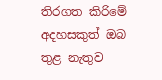තිරගත කිරිමේ අදහසකුත් ඔබ තුළ නැතුව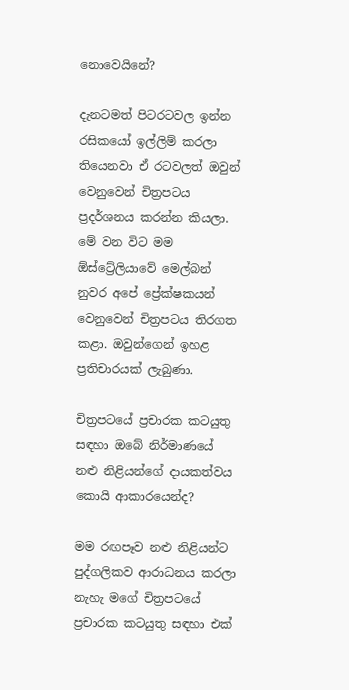නොවෙයිනේ?

දැනටමත් පිටරටවල ඉන්න රසිකයෝ ඉල්ලිම් කරලා තියෙනවා ඒ රටවලත් ඔවුන් වෙනුවෙන් චිත්‍රපටය ප්‍රදර්ශනය කරන්න කියලා. මේ වන විට මම ඕස්ට්‍රේලියාවේ මෙල්බන් නුවර අපේ ප්‍රේක්ෂකයන් වෙනුවෙන් චිත්‍රපටය තිරගත කළා. ඔවුන්ගෙන් ඉහළ ප්‍රතිචාරයක් ලැබුණා.

චිත්‍රපටයේ ප්‍රචාරක කටයුතු සඳහා ඔබේ නිර්මාණයේ නළු නිළියන්ගේ දායකත්වය කොයි ආකාරයෙන්ද?

මම රඟපෑව නළු නිළියන්ට පුද්ගලිකව ආරාධනය කරලා නැහැ මගේ චිත්‍රපටයේ ප්‍රචාරක කටයුතු සඳහා එක්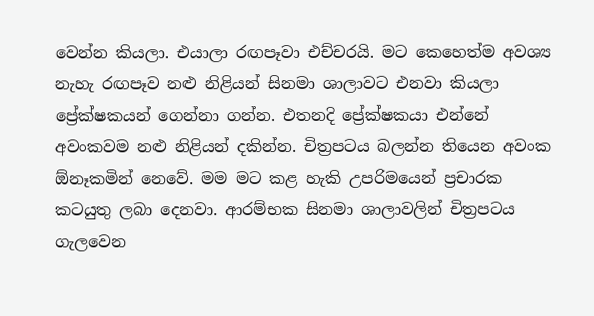වෙන්න කියලා. එයාලා රඟපෑවා එච්චරයි. මට කෙහෙත්ම අවශ්‍ය නැහැ රඟපෑව නළු නිළියන් සිනමා ශාලාවට එනවා කියලා ප්‍රේක්ෂකයන් ගෙන්නා ගන්න. එතනදි ප්‍රේක්ෂකයා එන්නේ අවංකවම නළු නිළියන් දකින්න. චිත්‍රපටය බලන්න තියෙන අවංක ඕනෑකමින් නෙවේ. මම මට කළ හැකි උපරිමයෙන් ප්‍රචාරක කටයුතු ලබා දෙනවා. ආරම්භක සිනමා ශාලාවලින් චිත්‍රපටය ගැලවෙන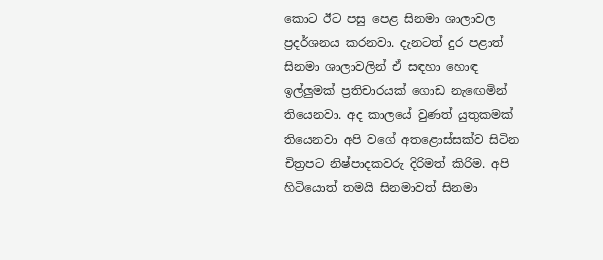කොට ඊට පසු පෙළ සිනමා ශාලාවල ප්‍රදර්ශනය කරනවා. දැනටත් දුර පළාත් සිනමා ශාලාවලින් ඒ සඳහා හොඳ ඉල්ලුමක් ප්‍රතිචාරයක් ගොඩ නැඟෙමින් තියෙනවා. අද කාලයේ වුණත් යුතුකමක් තියෙනවා අපි වගේ අතළොස්සක්ව සිටින චිත්‍රපට නිෂ්පාදකවරු දිරිමත් කිරිම. අපි හිටියොත් තමයි සිනමාවත් සිනමා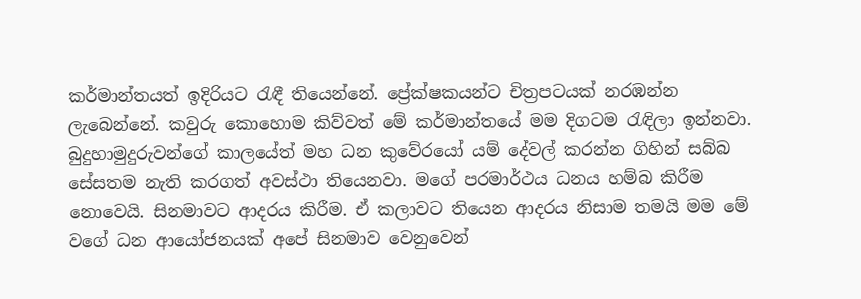කර්මාන්තයත් ඉදිරියට රැඳී තියෙන්නේ. ප්‍රේක්ෂකයන්ට චිත්‍රපටයක් නරඹන්න ලැබෙන්නේ. කවුරු කොහොම කිව්වත් මේ කර්මාන්තයේ මම දිගටම රැඳිලා ඉන්නවා. බුදුහාමුදුරුවන්ගේ කාලයේත් මහ ධන කුවේරයෝ යම් දේවල් කරන්න ගිහින් සබ්බ සේසතම නැති කරගත් අවස්ථා තියෙනවා. මගේ පරමාර්ථය ධනය හම්බ කිරීම නොවෙයි. සිනමාවට ආදරය කිරීම. ඒ කලාවට තියෙන ආදරය නිසාම තමයි මම මේ වගේ ධන ආයෝජනයක් අපේ සිනමාව වෙනුවෙන්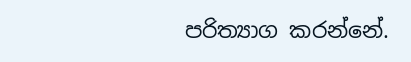පරිත්‍යාග කරන්නේ.